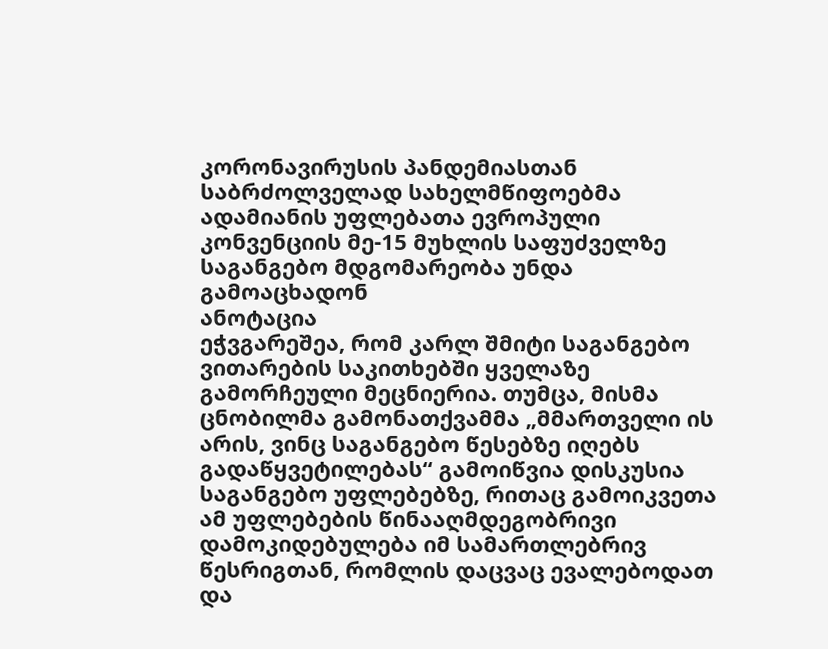კორონავირუსის პანდემიასთან საბრძოლველად სახელმწიფოებმა ადამიანის უფლებათა ევროპული კონვენციის მე-15 მუხლის საფუძველზე საგანგებო მდგომარეობა უნდა გამოაცხადონ
ანოტაცია
ეჭვგარეშეა, რომ კარლ შმიტი საგანგებო ვითარების საკითხებში ყველაზე გამორჩეული მეცნიერია. თუმცა, მისმა ცნობილმა გამონათქვამმა „მმართველი ის არის, ვინც საგანგებო წესებზე იღებს გადაწყვეტილებას“ გამოიწვია დისკუსია საგანგებო უფლებებზე, რითაც გამოიკვეთა ამ უფლებების წინააღმდეგობრივი დამოკიდებულება იმ სამართლებრივ წესრიგთან, რომლის დაცვაც ევალებოდათ და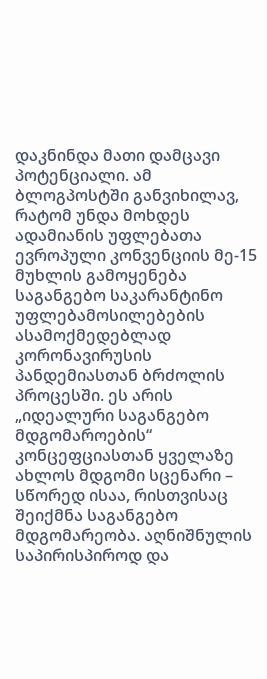დაკნინდა მათი დამცავი პოტენციალი. ამ ბლოგპოსტში განვიხილავ, რატომ უნდა მოხდეს ადამიანის უფლებათა ევროპული კონვენციის მე-15 მუხლის გამოყენება საგანგებო საკარანტინო უფლებამოსილებების ასამოქმედებლად კორონავირუსის პანდემიასთან ბრძოლის პროცესში. ეს არის „იდეალური საგანგებო მდგომაროების“ კონცეფციასთან ყველაზე ახლოს მდგომი სცენარი – სწორედ ისაა, რისთვისაც შეიქმნა საგანგებო მდგომარეობა. აღნიშნულის საპირისპიროდ და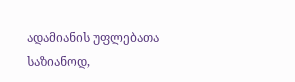ადამიანის უფლებათა საზიანოდ,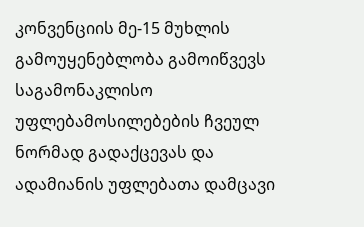კონვენციის მე-15 მუხლის გამოუყენებლობა გამოიწვევს საგამონაკლისო უფლებამოსილებების ჩვეულ ნორმად გადაქცევას და ადამიანის უფლებათა დამცავი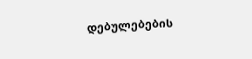დებულებების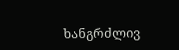ხანგრძლივ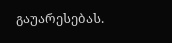გაუარესებას.